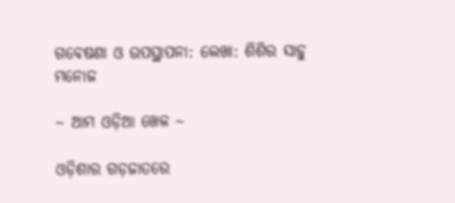ଗବେଷଣା ଓ ଉପସ୍ଥାପନା: ଲେଖା: ଶିଶିର ସାହୁ ମନୋଜ

~ ଆମ ଓଡ଼ିଆ ଖେଳ ~

ଓଡ଼ିଶାର ଗଡ଼ଜାତରେ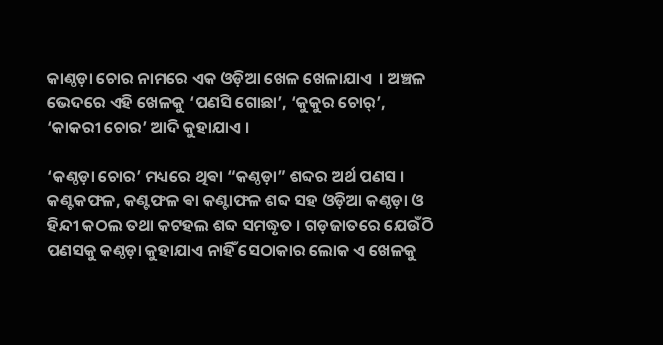କାଣ୍ଠଡ଼ା ଚୋର ନାମରେ ଏକ ଓଡ଼ିଆ ଖେଳ ଖେଳାଯାଏ ‌ । ଅଞ୍ଚଳ ଭେଦରେ ଏହି ଖେଳକୁ ‘ପଣସି ଗୋଛା’, ‘କୁକୁର ଚୋର୍’, ‘କାକରୀ ଚୋର’ ଆଦି କୁହାଯାଏ ।

‘କଣ୍ଠଡ଼ା ଚୋର’ ମଧ୍ୟରେ ଥିଵା “କଣ୍ଠଡ଼ା” ଶବ୍ଦର ଅର୍ଥ ପଣସ । କଣ୍ଟକଫଳ, କଣ୍ଟଫଳ ଵା କଣ୍ଟାଫଳ ଶବ୍ଦ ସହ ଓଡ଼ିଆ କଣ୍ଠଡ଼ା ଓ ହିନ୍ଦୀ କଠଲ ତଥା କଟହଲ ଶବ୍ଦ ସମଦ୍ଧୃତ । ଗଡ଼ଜାତରେ ଯେଉଁଠି ପଣସକୁ କଣ୍ଠଡ଼ା କୁହାଯାଏ ନାହିଁ ସେଠାକାର ଲୋକ ଏ ଖେଳକୁ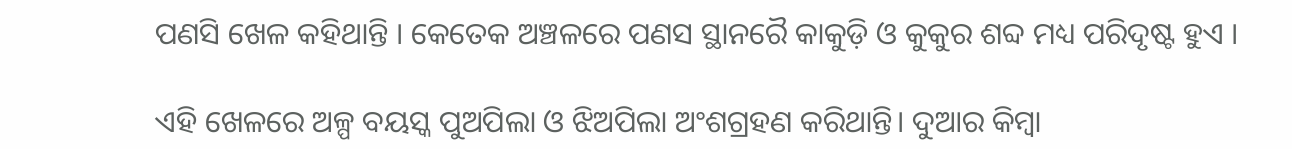ପଣସି ଖେଳ କହିଥାନ୍ତି । କେତେକ ଅଞ୍ଚଳରେ ପଣସ ସ୍ଥାନରୈ କାକୁଡ଼ି ଓ କୁକୁର ଶବ୍ଦ ମଧ୍ୟ ପରିଦୃଷ୍ଟ ହୁଏ ।

ଏହି ଖେଳରେ ଅଳ୍ପ ବୟସ୍କ ପୁଅପିଲା ଓ ଝିଅପିଲା ଅଂଶଗ୍ରହଣ କରିଥାନ୍ତି। ଦୁଆର କିମ୍ବା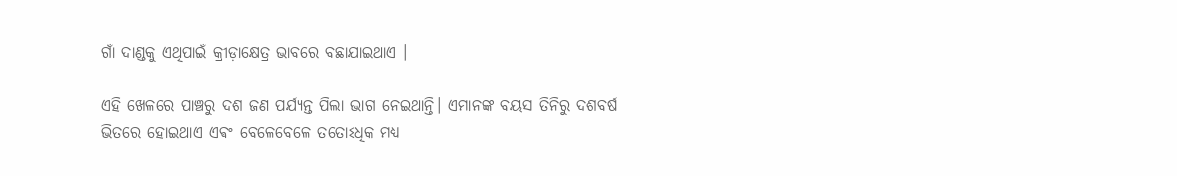ଗାଁ ଦାଣ୍ଡକୁ ଏଥିପାଇଁ କ୍ରୀଡ଼ାକ୍ଷେତ୍ର ଭାବରେ ବଛାଯାଇଥାଏ ।

ଏହି ଖେଳରେ ପାଞ୍ଚରୁ ଦଶ ଜଣ ପର୍ଯ୍ୟନ୍ତ ପିଲା ଭାଗ ନେଇଥାନ୍ତି। ଏମାନଙ୍କ ବୟସ ତିନିରୁ ଦଶବର୍ଷ ଭିତରେ ହୋଇଥାଏ ଏଵଂ ବେଳେବେଳେ ତତୋଽଧିକ ମଧ୍ୟ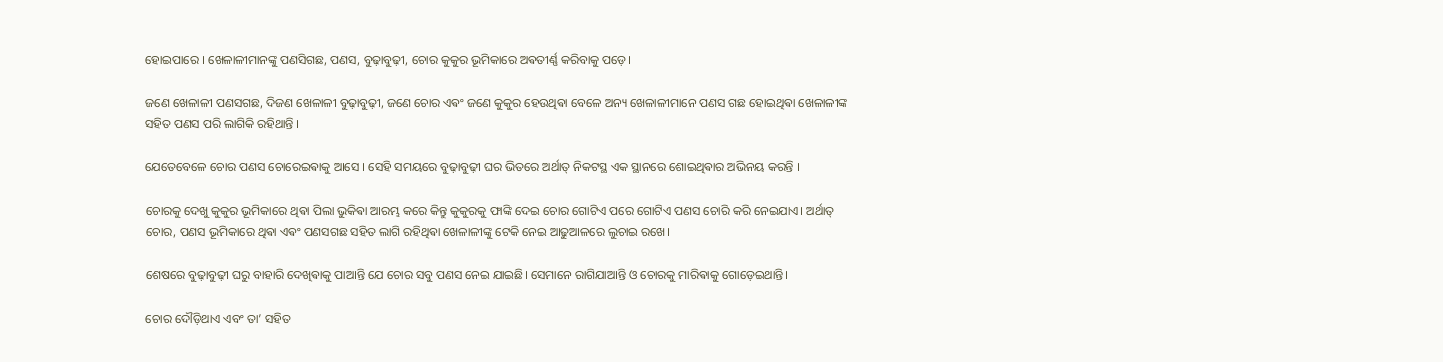ହୋଇପାରେ । ଖେଳାଳୀମାନଙ୍କୁ ପଣସିଗଛ, ପଣସ, ବୁଢ଼ାବୁଢ଼ୀ, ଚୋର କୁକୁର ଭୂମିକାରେ ଅଵତୀର୍ଣ୍ଣ କରିବାକୁ ପଡ଼େ।

ଜଣେ ଖେଳାଳୀ ପଣସଗଛ, ଦିଜଣ ଖେଳାଳୀ ବୁଢ଼ାବୁଢ଼ୀ, ଜଣେ ଚୋର ଏଵଂ ଜଣେ କୁକୁର ହେଉଥିଵା ବେଳେ ଅନ୍ୟ ଖେଳାଳୀମାନେ ପଣସ ଗଛ ହୋଇଥିଵା ଖେଳାଳୀଙ୍କ ସହିତ ପଣସ ପରି ଲାଗିକି ରହିଥାନ୍ତି ।

ଯେତେବେଳେ ଚୋର ପଣସ ଚୋରେଇଵାକୁ ଆସେ । ସେହି ସମୟରେ ବୁଢ଼ାବୁଢ଼ୀ ଘର ଭିତରେ ଅର୍ଥାତ୍ ନିକଟସ୍ଥ ଏକ ସ୍ଥାନରେ ଶୋଇଥିଵାର ଅଭିନୟ କରନ୍ତି ।

ଚୋରକୁ ଦେଖୁ କୁକୁର ଭୂମିକାରେ ଥିଵା ପିଲା ଭୁକିଵା ଆରମ୍ଭ କରେ କିନ୍ତୁ କୁକୁରକୁ ଫାଙ୍କି ଦେଇ ଚୋର ଗୋଟିଏ ପରେ ଗୋଟିଏ ପଣସ ଚୋରି କରି ନେଇଯାଏ। ଅର୍ଥାତ୍ ଚୋର, ପଣସ ଭୂମିକାରେ ଥିଵା ଏଵଂ ପଣସଗଛ ସହିତ ଲାଗି ରହିଥିଵା ଖେଳାଳୀଙ୍କୁ ଟେକି ନେଇ ଆଢୁଆଳରେ ଲୁଚାଇ ରଖେ।

ଶେଷରେ ବୁଢ଼ାବୁଢ଼ୀ ଘରୁ ବାହାରି ଦେଖିଵାକୁ ପାଆନ୍ତି ଯେ ଚୋର ସବୁ ପଣସ ନେଇ ଯାଇଛି। ସେମାନେ ରାଗିଯାଆନ୍ତି ଓ ଚୋରକୁ ମାରିଵାକୁ ଗୋଡ଼େଇଥାନ୍ତି।

ଚୋର ଦୌଡ଼ିଥାଏ ଏବଂ ତା’ ସହିତ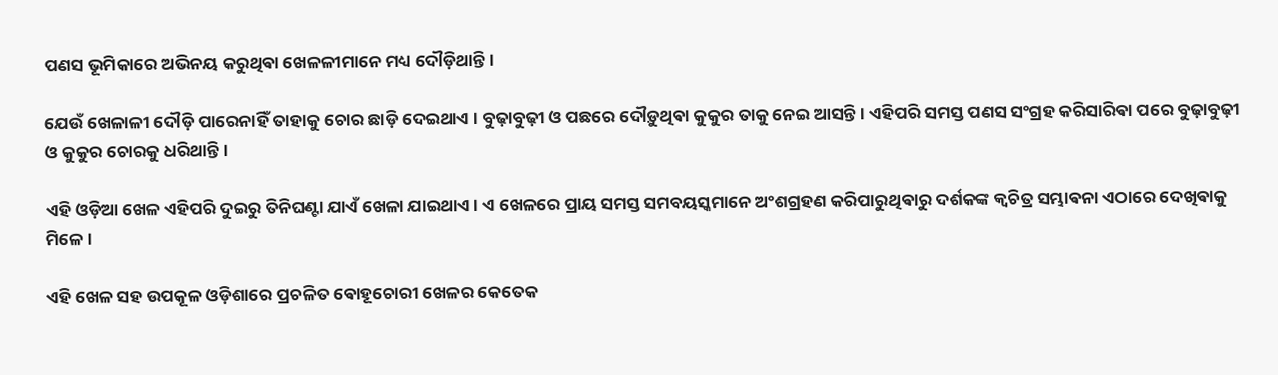ପଣସ ଭୂମିକାରେ ଅଭିନୟ କରୁଥିଵା ଖେଳଳୀମାନେ ମଧ୍ୟ ଦୌଡ଼ିଥାନ୍ତି।

ଯେଉଁ ଖେଳାଳୀ ଦୌଡ଼ି ପାରେନାହିଁ ତାହାକୁ ଚୋର ଛାଡ଼ି ଦେଇଥାଏ । ବୁଢ଼ାବୁଢ଼ୀ ଓ ପଛରେ ଦୌଡ଼ୁଥିଵା କୁକୁର ତାକୁ ନେଇ ଆସନ୍ତି । ଏହିପରି ସମସ୍ତ ପଣସ ସଂଗ୍ରହ କରିସାରିଵା ପରେ ବୁଢ଼ାବୁଢ଼ୀ ଓ କୁକୁର ଚୋରକୁ ଧରିଥାନ୍ତି।

ଏହି ଓଡ଼ିଆ ଖେଳ ଏହିପରି ଦୁଇରୁ ତିନିଘଣ୍ଟା ଯାଏଁ ଖେଳା ଯାଇଥାଏ। ଏ ଖେଳରେ ପ୍ରାୟ ସମସ୍ତ ସମବୟସ୍କମାନେ ଅଂଶଗ୍ରହଣ କରିପାରୁଥିଵାରୁ ଦର୍ଶକଙ୍କ କ୍ଵଚିତ୍ର ସମ୍ଭାଵନା ଏଠାରେ ଦେଖିଵାକୁ ମିଳେ ।

ଏହି ଖେଳ ସହ ଉପକୂଳ ଓଡ଼ିଶାରେ ପ୍ରଚଳିତ ଵୋହୂଚୋରୀ ଖେଳର କେତେକ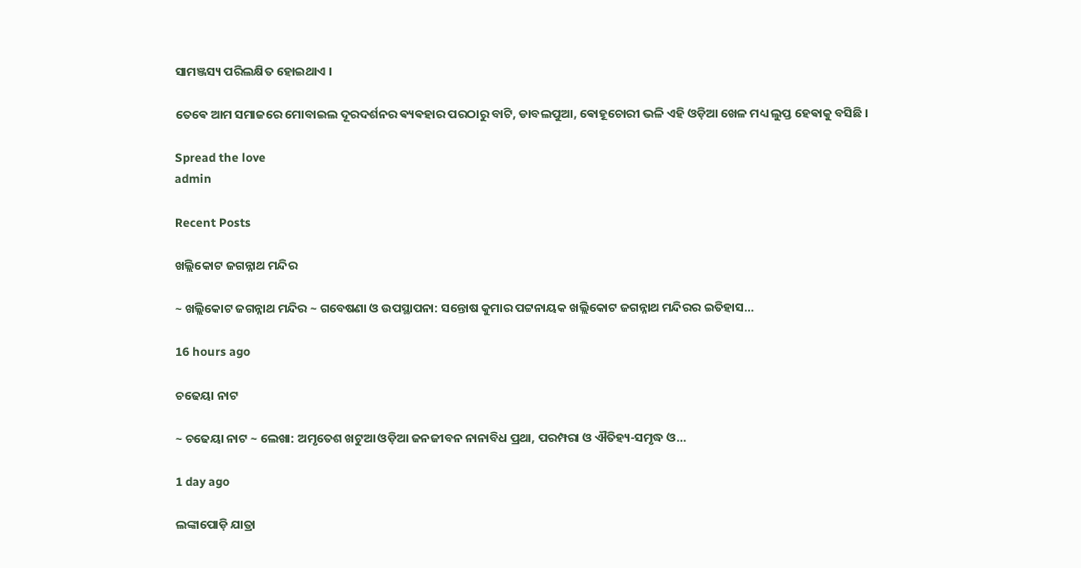ସାମଞ୍ଜସ୍ୟ ପରିଲକ୍ଷିତ ହୋଇଥାଏ ‌।

ତେଵେ ଆମ ସମାଜରେ ମୋବାଇଲ ଦୂରଦର୍ଶନର ଵ୍ୟଵହାର ପରଠାରୁ ବାଟି, ଡାବଲପୁଆ, ଵୋହୂଚୋରୀ ଭଳି ଏହି ଓଡ଼ିଆ ଖେଳ ମଧ୍ୟ ଲୁପ୍ତ ହେଵାକୁ ବସିଛି ।

Spread the love
admin

Recent Posts

ଖଲ୍ଲିକୋଟ ଜଗନ୍ନାଥ ମନ୍ଦିର

~ ଖଲ୍ଲିକୋଟ ଜଗନ୍ନାଥ ମନ୍ଦିର ~ ଗବେଷଣା ଓ ଉପସ୍ଥାପନା: ସନ୍ତୋଷ କୁମାର ପଟ୍ଟନାୟକ ଖଲ୍ଲିକୋଟ ଜଗନ୍ନାଥ ମନ୍ଦିରର ଇତିହାସ…

16 hours ago

ଚଢେୟା ନାଟ

~ ଚଢେୟା ନାଟ ~ ଲେଖା: ଅମୃତେଶ ଖଟୁଆ ଓଡ଼ିଆ ଜନଜୀବନ ନାନାବିଧ ପ୍ରଥା, ପରମ୍ପରା ଓ ଐତିହ୍ୟ-ସମୃଦ୍ଧ ଓ…

1 day ago

ଲଙ୍କାପୋଡ଼ି ଯାତ୍ରା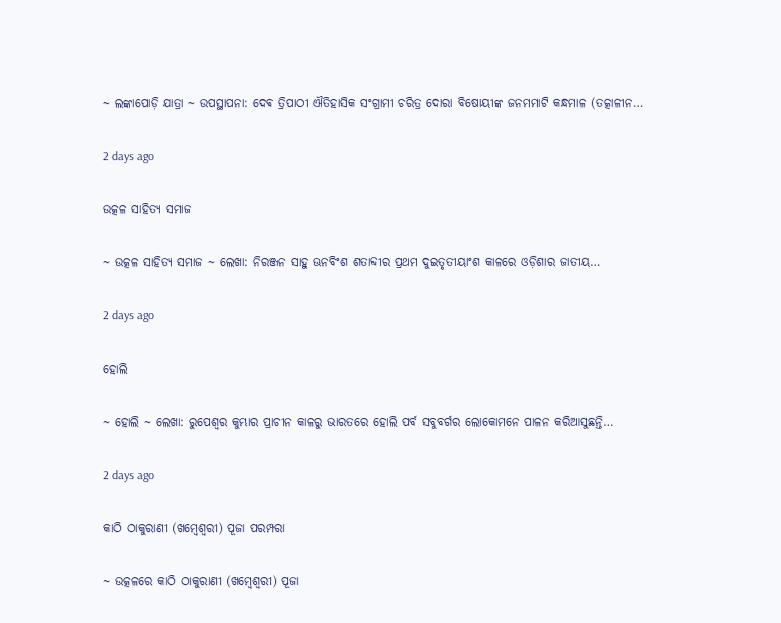~ ଲଙ୍କାପୋଡ଼ି ଯାତ୍ରା ~ ଉପସ୍ଥାପନା: ଦେଵ ତ୍ରିପାଠୀ ଐତିହାସିକ ସଂଗ୍ରାମୀ ଚରିତ୍ର ଦୋରା ବିଷୋୟୀଙ୍କ ଜନମମାଟି କନ୍ଧମାଳ (ତତ୍କାଳୀନ…

2 days ago

ଉତ୍କଳ ସାହିତ୍ୟ ସମାଜ

~ ଉତ୍କଳ ସାହିତ୍ୟ ସମାଜ ~ ଲେଖା: ନିରଞ୍ଜନ ସାହୁ ଊନବିଂଶ ଶତାବ୍ଦୀର ପ୍ରଥମ ଦୁଇତୃତୀୟାଂଶ କାଳରେ ଓଡ଼ିଶାର ଜାତୀୟ…

2 days ago

ହୋଲି

~ ହୋଲି ~ ଲେଖା: ରୁପେଶ୍ୱର କୁମ୍ଭାର ପ୍ରାଚୀନ କାଳରୁ ଭାରତରେ ହୋଲି ପର୍ବ ସବୁବର୍ଗର ଲୋକୋମନେ ପାଳନ କରିଆସୁଛନ୍ତି…

2 days ago

କାଠି ଠାକୁରାଣୀ (ଖମ୍ବେଶ୍ଵରୀ) ପୂଜା ପରମ୍ପରା

~ ଉତ୍କଳରେ କାଠି ଠାକୁରାଣୀ (ଖମ୍ବେଶ୍ଵରୀ) ପୂଜା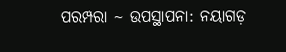ପରମ୍ପରା ~ ଉପସ୍ଥାପନା: ନୟାଗଡ଼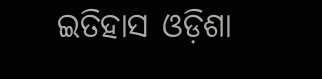ଇତିହାସ ଓଡ଼ିଶା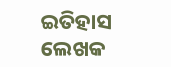ଇତିହାସ ଲେଖକ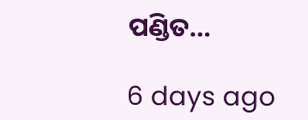ପଣ୍ଡିତ…

6 days ago